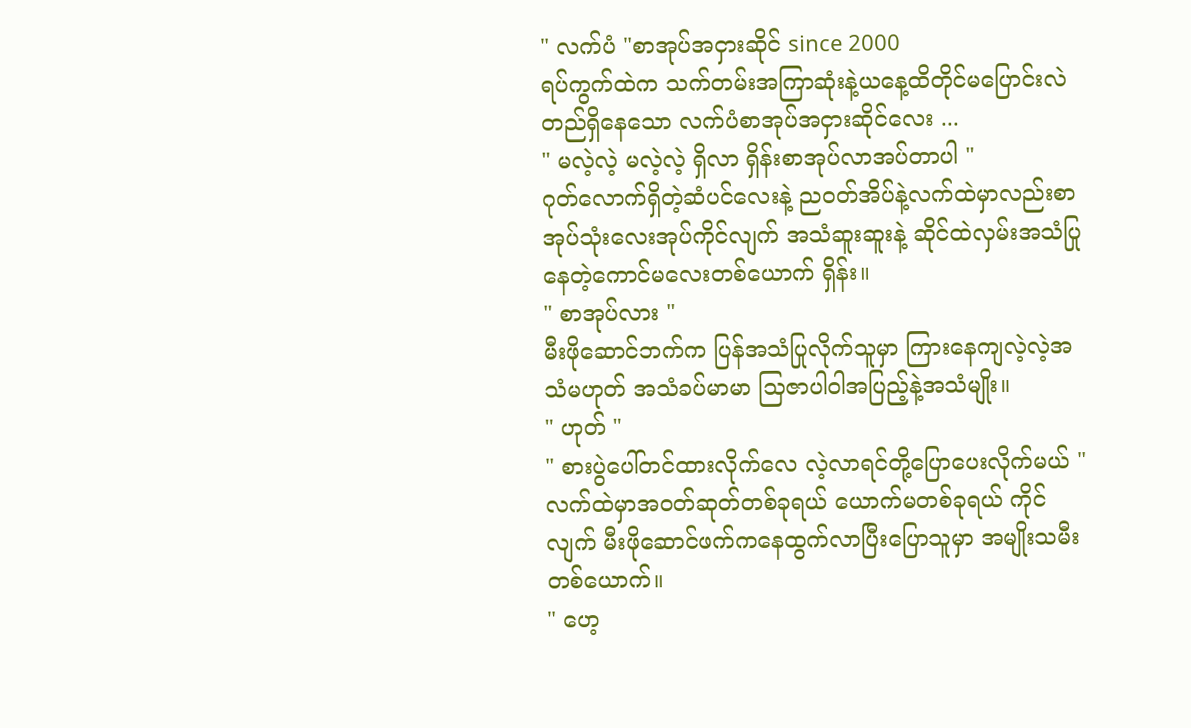" လက်ပံ "စာအုပ်အငှားဆိုင် since 2000
ရပ်ကွက်ထဲက သက်တမ်းအကြာဆုံးနဲ့ယနေ့ထိတိုင်မပြောင်းလဲတည်ရှိနေသော လက်ပံစာအုပ်အငှားဆိုင်လေး ...
" မလဲ့လဲ့ မလဲ့လဲ့ ရှိလာ ရှိန်းစာအုပ်လာအပ်တာပါ "
ဂုတ်လောက်ရှိတဲ့ဆံပင်လေးနဲ့ ညဝတ်အိပ်နဲ့လက်ထဲမှာလည်းစာအုပ်သုံးလေးအုပ်ကိုင်လျက် အသံဆူးဆူးနဲ့ ဆိုင်ထဲလှမ်းအသံပြုနေတဲ့ကောင်မလေးတစ်ယောက် ရှိန်း။
" စာအုပ်လား "
မီးဖိုဆောင်ဘက်က ပြန်အသံပြုလိုက်သူမှာ ကြားနေကျလဲ့လဲ့အသံမဟုတ် အသံခပ်မာမာ သြဇာပါဝါအပြည့်နဲ့အသံမျိုး။
" ဟုတ် "
" စားပွဲပေါ်တင်ထားလိုက်လေ လဲ့လာရင်တို့ပြောပေးလိုက်မယ် "
လက်ထဲမှာအဝတ်ဆုတ်တစ်ခုရယ် ယောက်မတစ်ခုရယ် ကိုင်လျက် မီးဖိုဆောင်ဖက်ကနေထွက်လာပြီးပြောသူမှာ အမျိုးသမီးတစ်ယောက်။
" ဟေ့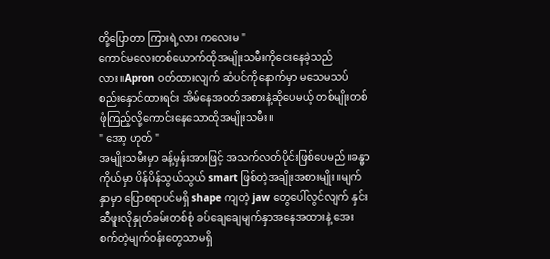တို့ပြောတာ ကြားရဲ့လား ကလေးမ "
ကောင်မလေးတစ်ယောက်ထိုအမျိုးသမီးကိုငေးနေခဲ့သည်လား။Apron ဝတ်ထားလျက် ဆံပင်ကိုနောက်မှာ မသေမသပ်စည်းနှောင်ထားရင်း အိမ်နေအဝတ်အစားနဲ့ဆိုပေမယ့် တစ်မျိုးတစ်ဖုံကြည့်လို့ကောင်းနေသောထိုအမျိုးသမီး။
" အော့ ဟုတ် "
အမျိုးသမီးမှာ ခန့်မှန်းအားဖြင့် အသက်လတ်ပိုင်းဖြစ်ပေမည်။ခန္ဓာကိုယ်မှာ ပိန်ပိန်သွယ်သွယ် smart ဖြစ်တဲ့အချိုးအစားမျိုး။မျက်နှာမှာ ပြောစရာပင်မရှိ shape ကျတဲ့ jaw တွေပေါ်လွင်လျက် နှင်းဆီဖူးလိုနှုတ်ခမ်းတစ်စုံ ခပ်ချေချေမျက်နှာအနေအထားနဲ့ အေးစက်တဲ့မျက်ဝန်းတွေသာမရှိ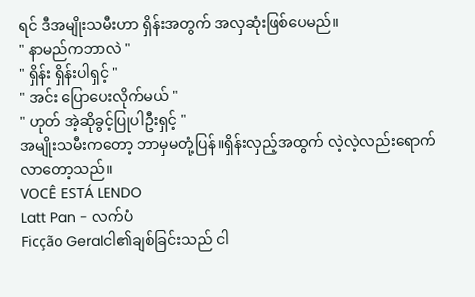ရင် ဒီအမျိုးသမီးဟာ ရှိန်းအတွက် အလှဆုံးဖြစ်ပေမည်။
" နာမည်ကဘာလဲ "
" ရှိန်း ရှိန်းပါရှင့် "
" အင်း ပြောပေးလိုက်မယ် "
" ဟုတ် အဲ့ဆိုခွင့်ပြုပါဦးရှင့် "
အမျိုးသမီးကတော့ ဘာမှမတုံ့ပြန်။ရှိန်းလှည့်အထွက် လဲ့လဲ့လည်းရောက်လာတော့သည်။
VOCÊ ESTÁ LENDO
Latt Pan - လက်ပံ
Ficção Geralငါ၏ချစ်ခြင်းသည် ငါ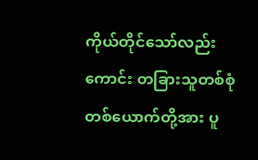ကိုယ်တိုင်သော်လည်းကောင်း တခြားသူတစ်စုံတစ်ယောက်တို့အား ပူ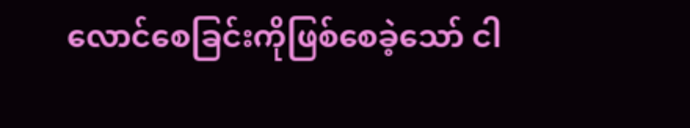လောင်စေခြင်းကိုဖြစ်စေခဲ့သော် ငါ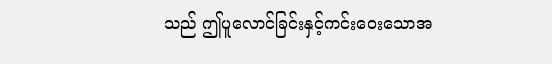သည် ဤပူလောင်ခြင်းနှင့်ကင်းဝေးသောအ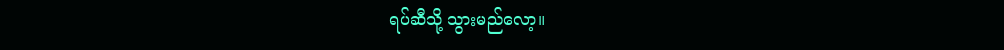ရပ်ဆီသို့ သွားမည်လော့။